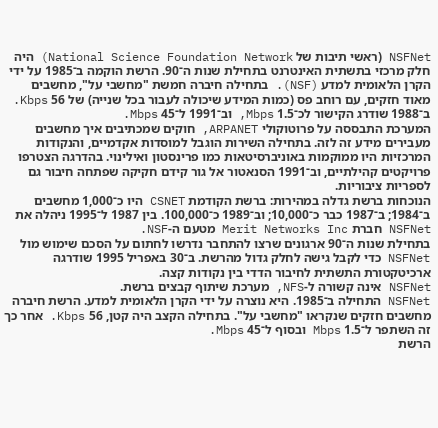NSFNet (ראשי תיבות של National Science Foundation Network) היה חלק מרכזי בתשתית האינטרנט בתחילת שנות ה־90. הרשת הוקמה ב־1985 על ידי הקרן הלאומית למדע (NSF). בתחילה חיברה חמשת "מחשבי על", מחשבים מאוד חזקים, עם רוחב פס (כמות המידע שיכולה לעבור בכל שנייה) של 56 Kbps. ב־1988 שודרג הקישור לכ־1.5 Mbps, וב־1991 ל־45 Mbps.
המערכת התבססה על פרוטוקולי ARPANET, חוקים שמכתיבים איך מחשבים מעבירים מידע זה לזה. בתחילה השירות הוגבל למוסדות אקדמיים, והנקודות המרכזיות היו ממוקמות באוניברסיטאות כמו פרינסטון ואילינוי. בהדרגה הצטרפו פרויקטים קהילתיים, וב־1991 הסנאטור אל גור קידם חקיקה שפתחה חיבור גם לספריות ציבוריות.
הנוכחות ברשת גדלה במהירות: ברשת הקודמת CSNET היו כ־1,000 מחשבים ב־1984; ב־1987 כבר כ־10,000; וב־1989 כ־100,000. בין 1987 ל־1995 ניהלה את NSFNet חברת Merit Networks Inc מטעם ה‑NSF.
בתחילת שנות ה־90 ארגונים שרצו להתחבר נדרשו לחתום על הסכם שימוש מול NSFNet כדי לקבל גישה לחלק גדול מהרשת. ב־30 באפריל 1995 שודרגה ארכיטקטורת התשתית לחיבור הדדי בין נקודות קצה.
NSFNet אינה קשורה ל‑NFS, מערכת שיתוף קבצים ברשת.
NSFNet התחילה ב־1985. היא נוצרה על ידי הקרן הלאומית למדע. הרשת חיברה מחשבים חזקים שנקראו "מחשבי על". בתחילה הקצב היה קטן, 56 Kbps. אחר כך זה השתפר ל־1.5 Mbps ובסוף ל־45 Mbps.
הרשת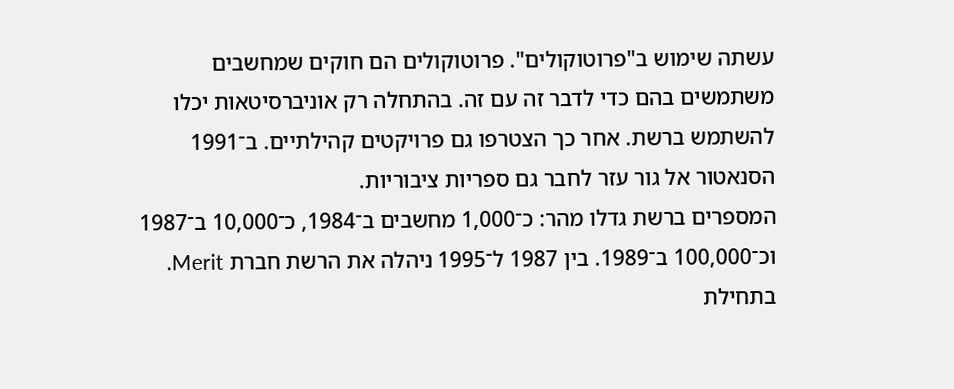עשתה שימוש ב"פרוטוקולים". פרוטוקולים הם חוקים שמחשבים משתמשים בהם כדי לדבר זה עם זה. בהתחלה רק אוניברסיטאות יכלו להשתמש ברשת. אחר כך הצטרפו גם פרויקטים קהילתיים. ב־1991 הסנאטור אל גור עזר לחבר גם ספריות ציבוריות.
המספרים ברשת גדלו מהר: כ־1,000 מחשבים ב־1984, כ־10,000 ב־1987 וכ־100,000 ב־1989. בין 1987 ל־1995 ניהלה את הרשת חברת Merit.
בתחילת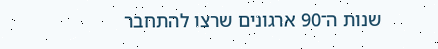שנות ה־90 ארגונים שרצו להתחבר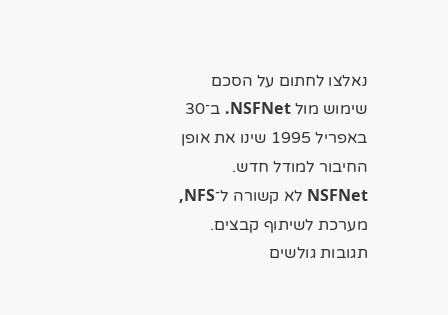נאלצו לחתום על הסכם שימוש מול NSFNet. ב־30 באפריל 1995 שינו את אופן החיבור למודל חדש.
NSFNet לא קשורה ל־NFS, מערכת לשיתוף קבצים.
תגובות גולשים